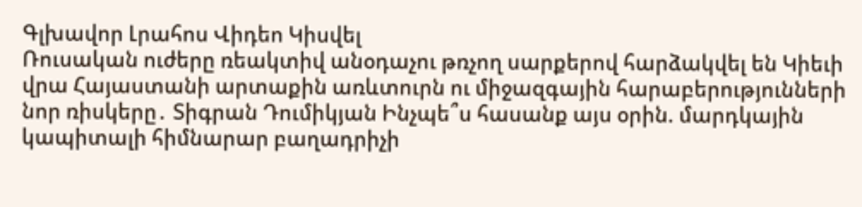Գլխավոր Լրահոս Վիդեո Կիսվել
Ռուսական ուժերը ռեակտիվ անօդաչու թռչող սարքերով հարձակվել են Կիեւի վրա Հայաստանի արտաքին առևտուրն ու միջազգային հարաբերությունների նոր ռիսկերը․ Տիգրան Դումիկյան Ինչպե՞ս հասանք այս օրին. մարդկային կապիտալի հիմնարար բաղադրիչի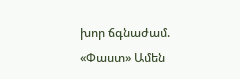խոր ճգնաժամ. «Փաստ» Ամեն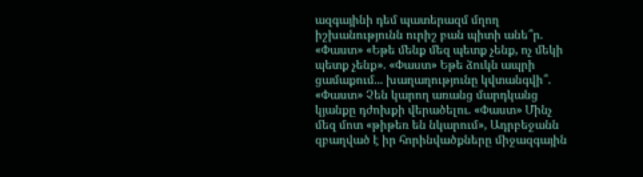ազգայինի դեմ պատերազմ մղող իշխանությունն ուրիշ բան պիտի անե՞ր. «Փաստ» «Եթե մենք մեզ պետք չենք, ոչ մեկի պետք չենք». «Փաստ» Եթե ձուկն ապրի ցամաքում... խաղաղությունը կվտանգվի՞. «Փաստ» Չեն կարող առանց մարդկանց կյանքը դժոխքի վերածելու. «Փաստ» Մինչ մեզ մոտ «թիթեռ են նկարում», Ադրբեջանն զբաղված է իր հորինվածքները միջազգային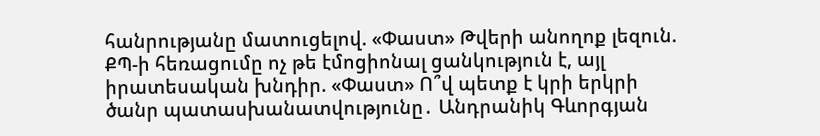հանրությանը մատուցելով. «Փաստ» Թվերի անողոք լեզուն. ՔՊ-ի հեռացումը ոչ թե էմոցիոնալ ցանկություն է, այլ իրատեսական խնդիր. «Փաստ» Ո՞վ պետք է կրի երկրի ծանր պատասխանատվությունը․ Անդրանիկ Գևորգյան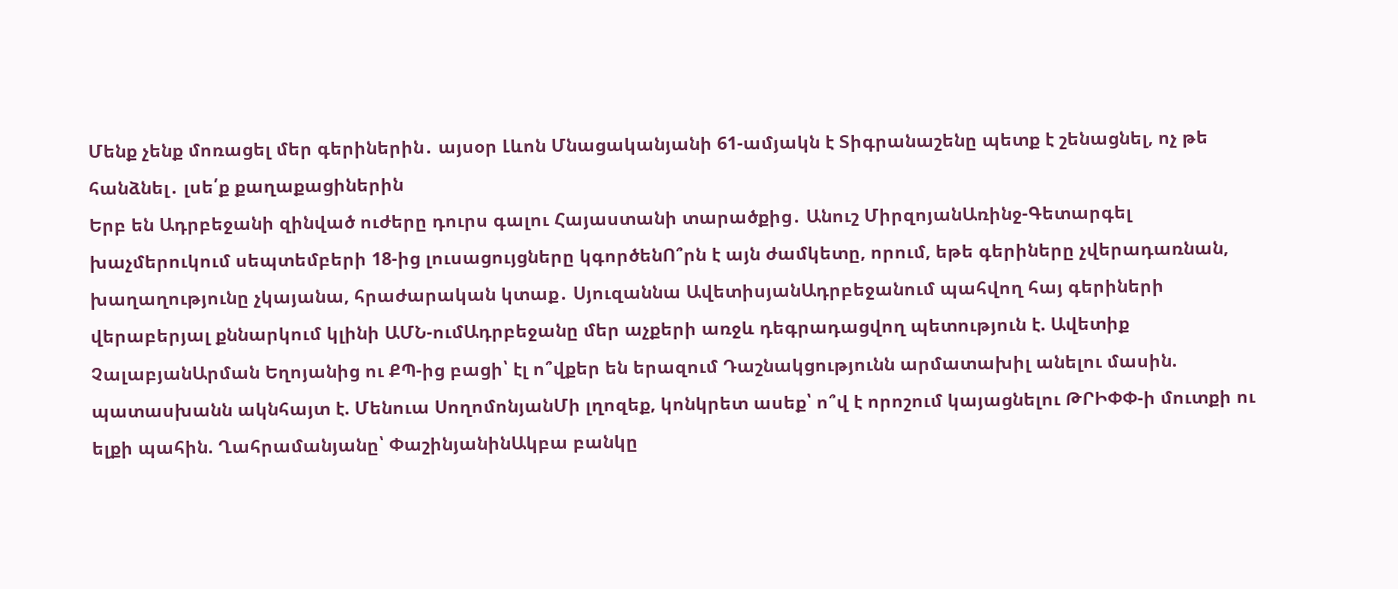Մենք չենք մոռացել մեր գերիներին․ այսօր Լևոն Մնացականյանի 61-ամյակն է Տիգրանաշենը պետք է շենացնել, ոչ թե հանձնել․ լսե՛ք քաղաքացիներին
Երբ են Ադրբեջանի զինված ուժերը դուրս գալու Հայաստանի տարածքից․ Անուշ ՄիրզոյանԱռինջ-Գետարգել խաչմերուկում սեպտեմբերի 18-ից լուսացույցները կգործենՈ՞րն է այն ժամկետը, որում, եթե գերիները չվերադառնան, խաղաղությունը չկայանա, հրաժարական կտաք․ Սյուզաննա ԱվետիսյանԱդրբեջանում պահվող հայ գերիների վերաբերյալ քննարկում կլինի ԱՄՆ-ումԱդրբեջանը մեր աչքերի առջև դեգրադացվող պետություն է. Ավետիք ՉալաբյանԱրման Եղոյանից ու ՔՊ-ից բացի՝ էլ ո՞վքեր են երազում Դաշնակցությունն արմատախիլ անելու մասին. պատասխանն ակնհայտ է. Մենուա ՍողոմոնյանՄի լղոզեք, կոնկրետ ասեք՝ ո՞վ է որոշում կայացնելու ԹՐԻՓՓ-ի մուտքի ու ելքի պահին. Ղահրամանյանը՝ ՓաշինյանինԱկբա բանկը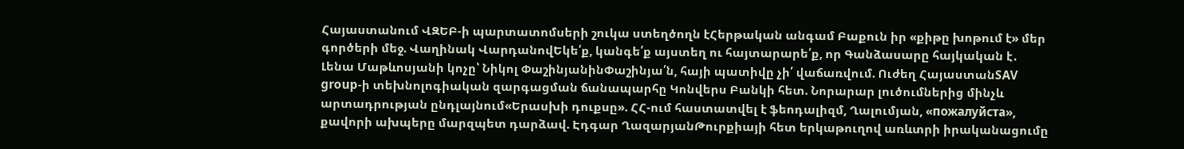Հայաստանում ՎԶԵԲ-ի պարտատոմսերի շուկա ստեղծողն էՀերթական անգամ Բաքուն իր «քիթը խոթում է» մեր գործերի մեջ. Վաղինակ ՎարդանովԵկե՛ք, կանգե՛ք այստեղ ու հայտարարե՛ք, որ Գանձասարը հայկական է․ Լենա Մաթևոսյանի կոչը՝ Նիկոլ ՓաշինյանինՓաշինյա՛ն, հայի պատիվը չի՛ վաճառվում. Ուժեղ ՀայաստանSAV group-ի տեխնոլոգիական զարգացման ճանապարհը Կոնվերս Բանկի հետ. Նորարար լուծումներից մինչև արտադրության ընդլայնում«Երասխի դուքսը». ՀՀ-ում հաստատվել է ֆեոդալիզմ, Ղալումյան, «пожалуйста», քավորի ախպերը մարզպետ դարձավ. Էդգար ՂազարյանԹուրքիայի հետ երկաթուղով առևտրի իրականացումը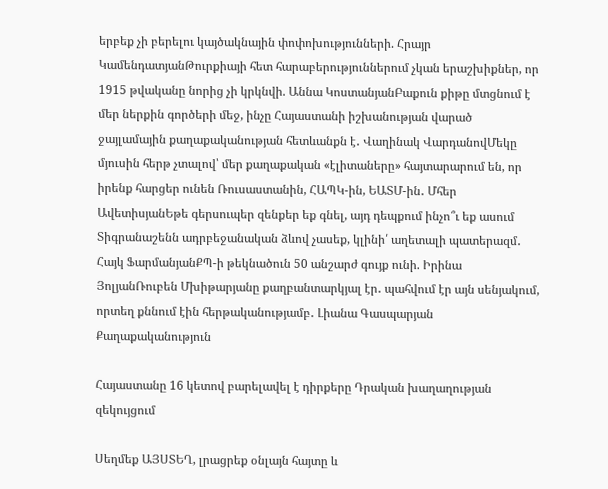երբեք չի բերելու կայծակնային փոփոխությունների. Հրայր ԿամենդատյանԹուրքիայի հետ հարաբերություններում չկան երաշխիքներ, որ 1915 թվականը նորից չի կրկնվի. Աննա ԿոստանյանԲաքուն քիթը մտցնում է մեր ներքին գործերի մեջ, ինչը Հայաստանի իշխանության վարած ջայլամային քաղաքականության հետևանքն է․ Վաղինակ ՎարդանովՄեկը մյուսին հերթ չտալով՝ մեր քաղաքական «էլիտաները» հայտարարում են, որ իրենք հարցեր ունեն Ռուսաստանին, ՀԱՊԿ-ին, ԵԱՏՄ-ին․ Մհեր ԱվետիսյանԵթե գերսուպեր զենքեր եք գնել, այդ դեպքում ինչո՞ւ եք ասում Տիգրանաշենն ադրբեջանական ձևով չասեք, կլինի՛ աղետալի պատերազմ․ Հայկ ՖարմանյանՔՊ-ի թեկնածուն 50 անշարժ գույք ունի. Իրինա ՅոլյանՌուբեն Մխիթարյանը քաղբանտարկյալ էր․ պահվում էր այն սենյակում, որտեղ քննում էին հերթականությամբ․ Լիանա Գասպարյան
Քաղաքականություն

Հայաստանը 16 կետով բարելավել է դիրքերը Դրական խաղաղության զեկույցում

Սեղմեք ԱՅՍՏԵՂ, լրացրեք օնլայն հայտը և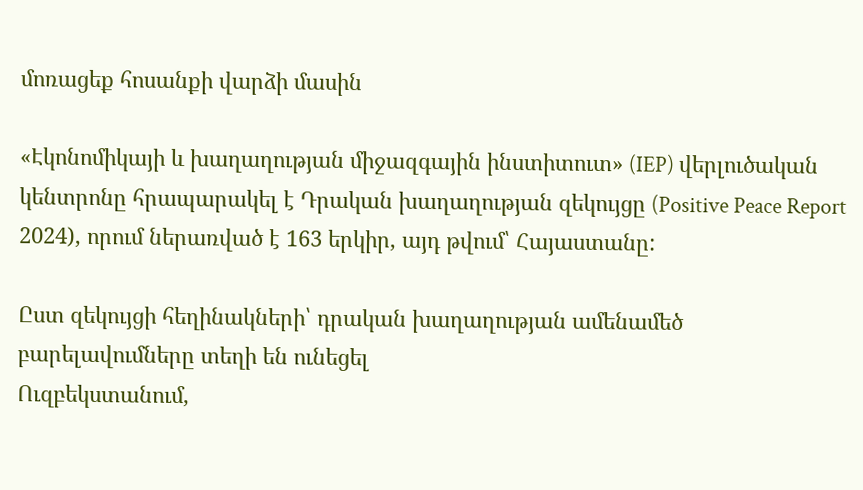մոռացեք հոսանքի վարձի մասին

«Էկոնոմիկայի և խաղաղության միջազգային ինստիտուտ» (IEP) վերլուծական կենտրոնը հրապարակել է Դրական խաղաղության զեկույցը (Positive Peace Report 2024), որում ներառված է 163 երկիր, այդ թվում՝ Հայաստանը:

Ըստ զեկույցի հեղինակների՝ դրական խաղաղության ամենամեծ բարելավումները տեղի են ունեցել
Ուզբեկստանում,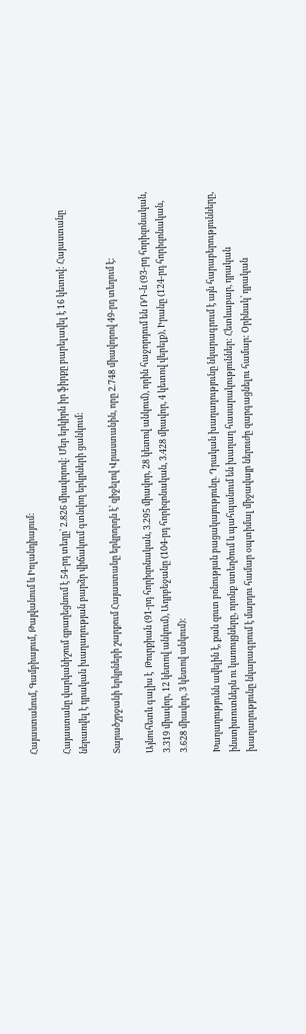Հայաստանում, Գամբիայում, Թայվանում և Իռլանդիայում:

Հայաստանը վարկանիշում զբաղեցնում է 54-րդ տեղը՝ 2.826 միավորով: Մեր երկիրն իր ֆիրքը բարելավել է 16 կետով: Հայաստանը ներառվել է դրական խաղաղության բարձր վիճակում գտնվող երկրների ցանկում:

Տարածշրջանի երկրների շարքում Հայաստանը երկրորդն է՝ զիջելով Վրաստանին, որը 2.748 միավորով 49-րդ տեղում է:

Այնուհետև գալիս է  Թուրքիան (91-րդ հորիզոնական, 3.295 միավոր, 28 կետով անկում), որին հաջորդում են ՌԴ-ն (93-րդ հորիզոնական, 3.319 միավոր, 12 կետով անկում), Ադրբեջանը (104-րդ հորիզոնական, 3.428 միավոր, 4 կետով վերելք), Իրանը (124-րդ հորիզոնական, 3.628 միավոր, 3 կետով անկում):

Խաղաղությունն ավելին է, քան զուտ բռնության բացակայությունը. Դրական խաղաղությունը նկարագրում է այն հարաբերությունները, ինստիտուտներն ու կառույցները, որոնք ստեղծում և պահպանում են խաղաղ հասարակություններ: Հետևաբար, դրական խաղաղությունը նկարագրում է մարդու համար օպտիմալ միջավայր ներուժը զարգացնելու համար: Օրինակ՝ դրական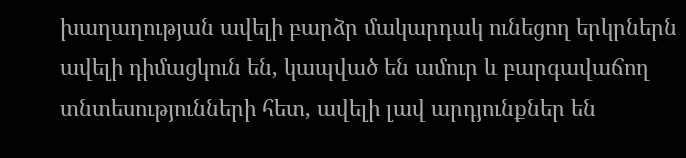խաղաղության ավելի բարձր մակարդակ ունեցող երկրներն ավելի դիմացկուն են, կապված են ամուր և բարգավաճող տնտեսությունների հետ, ավելի լավ արդյունքներ են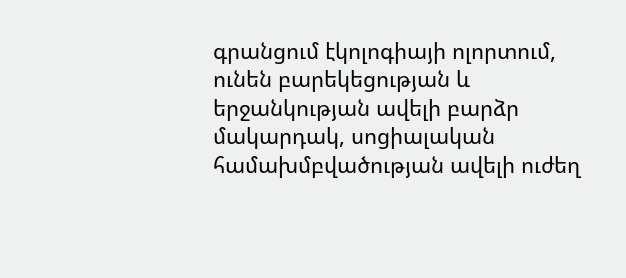գրանցում էկոլոգիայի ոլորտում, ունեն բարեկեցության և երջանկության ավելի բարձր մակարդակ, սոցիալական համախմբվածության ավելի ուժեղ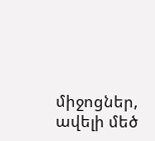միջոցներ, ավելի մեծ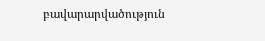բավարարվածություն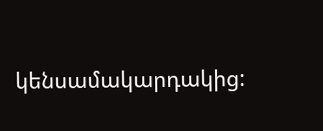կենսամակարդակից: